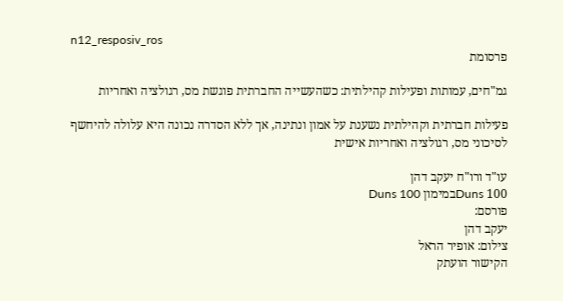n12_resposiv_ros
פרסומת

גמ"חים, עמותות ופעילות קהילתית: כשהעשייה החברתית פוגשת מס, רגולציה ואחריות

פעילות חברתית וקהילתית נשענת על אמון ונתינה, אך ללא הסדרה נכונה היא עלולה להיחשף לסיכוני מס, רגולציה ואחריות אישית

עו"ד ורו"ח יעקב דהן
Duns 100במימון Duns 100
פורסם:
יעקב דהן
צילום: אופיר הראל
הקישור הועתק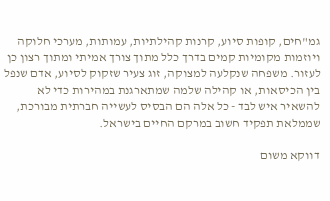גמ"חים, קופות סיוע, קרנות קהילתיות, עמותות, מערכי חלוקה ויוזמות מקומיות קמים בדרך כלל מתוך צורך אמיתי ומתוך רצון כן לעזור. משפחה שנקלעה למצוקה, זוג צעיר שזקוק לסיוע, אדם שנפל בין הכיסאות, או קהילה שלמה שמתארגנת במהירות כדי לא להשאיר איש לבד - כל אלה הם הבסיס לעשייה חברתית מבורכת, שממלאת תפקיד חשוב במרקם החיים בישראל.

דווקא משום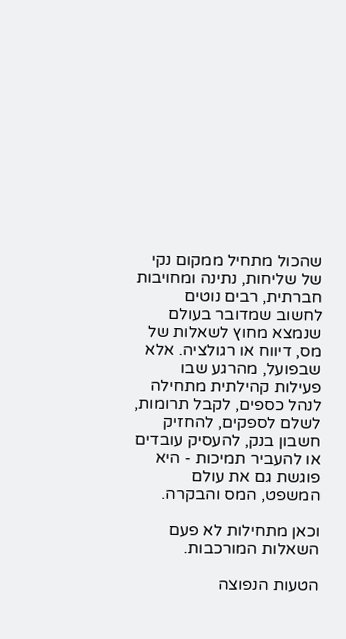שהכול מתחיל ממקום נקי של שליחות, נתינה ומחויבות חברתית, רבים נוטים לחשוב שמדובר בעולם שנמצא מחוץ לשאלות של מס, דיווח או רגולציה. אלא שבפועל, מהרגע שבו פעילות קהילתית מתחילה לנהל כספים, לקבל תרומות, לשלם לספקים, להחזיק חשבון בנק, להעסיק עובדים או להעביר תמיכות - היא פוגשת גם את עולם המשפט, המס והבקרה.

וכאן מתחילות לא פעם השאלות המורכבות.

הטעות הנפוצה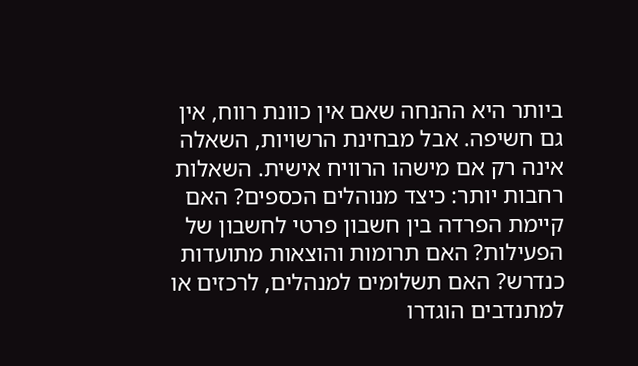ביותר היא ההנחה שאם אין כוונת רווח, אין גם חשיפה. אבל מבחינת הרשויות, השאלה אינה רק אם מישהו הרוויח אישית. השאלות רחבות יותר: כיצד מנוהלים הכספים? האם קיימת הפרדה בין חשבון פרטי לחשבון של הפעילות? האם תרומות והוצאות מתועדות כנדרש? האם תשלומים למנהלים, לרכזים או למתנדבים הוגדרו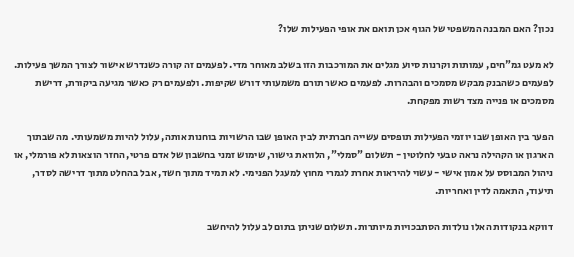נכון? האם המבנה המשפטי של הגוף אכן תואם את אופי הפעילות שלו?

לא מעט גמ"חים, עמותות וקרנות סיוע מגלים את המורכבות הזו בשלב מאוחר מדי. לפעמים זה קורה כשנדרש אישור לצורך המשך פעילות. לפעמים כשהבנק מבקש מסמכים והבהרות. לפעמים כאשר תורם משמעותי דורש שקיפות. ולפעמים רק כאשר מגיעה ביקורת, דרישת מסמכים או פנייה מצד רשות מפקחת.

הפער בין האופן שבו יוזמי הפעילות תופסים עשייה חברתית לבין האופן שבו הרשויות בוחנות אותה, עלול להיות משמעותי. מה שבתוך הארגון או הקהילה נראה טבעי לחלוטין - תשלום "סמלי", הלוואת גישור, שימוש זמני בחשבון של אדם פרטי, החזר הוצאות לא פורמלי, או ניהול המבוסס על אמון אישי - עשוי להיראות אחרת לגמרי מחוץ למעגל הפנימי. לא תמיד מתוך חשד, אבל בהחלט מתוך דרישה לסדר, תיעוד, התאמה לדין ואחריות.

דווקא בנקודות האלו נולדות הסתבכויות מיותרות. תשלום שניתן בתום לב עלול להיחשב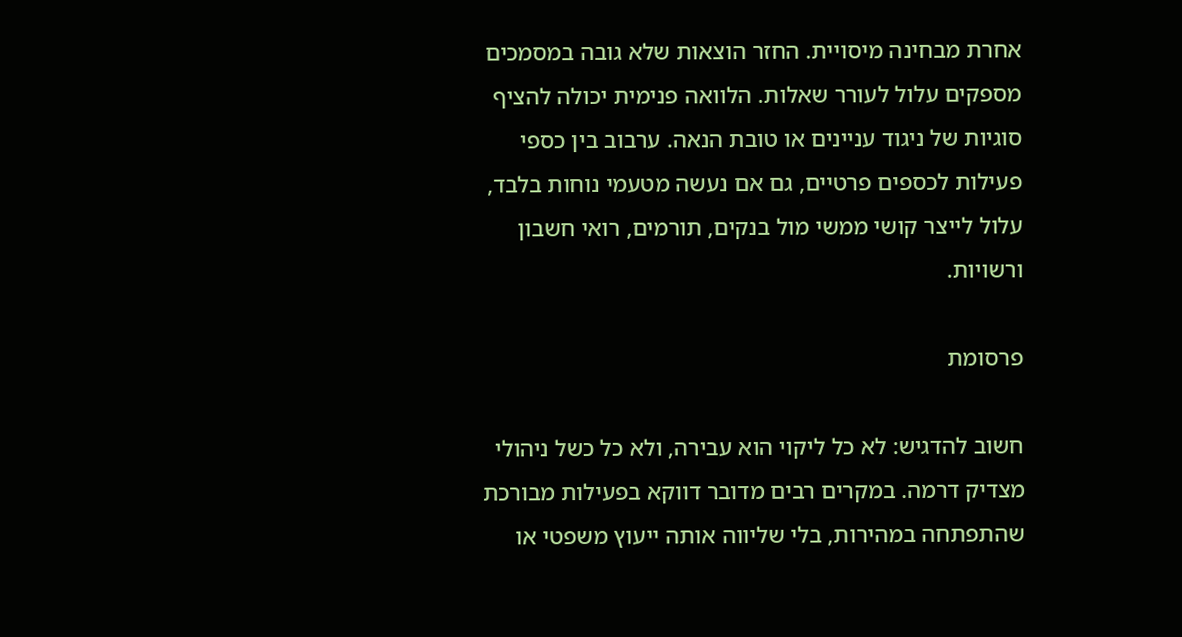אחרת מבחינה מיסויית. החזר הוצאות שלא גובה במסמכים מספקים עלול לעורר שאלות. הלוואה פנימית יכולה להציף סוגיות של ניגוד עניינים או טובת הנאה. ערבוב בין כספי פעילות לכספים פרטיים, גם אם נעשה מטעמי נוחות בלבד, עלול לייצר קושי ממשי מול בנקים, תורמים, רואי חשבון ורשויות.

פרסומת

חשוב להדגיש: לא כל ליקוי הוא עבירה, ולא כל כשל ניהולי מצדיק דרמה. במקרים רבים מדובר דווקא בפעילות מבורכת שהתפתחה במהירות, בלי שליווה אותה ייעוץ משפטי או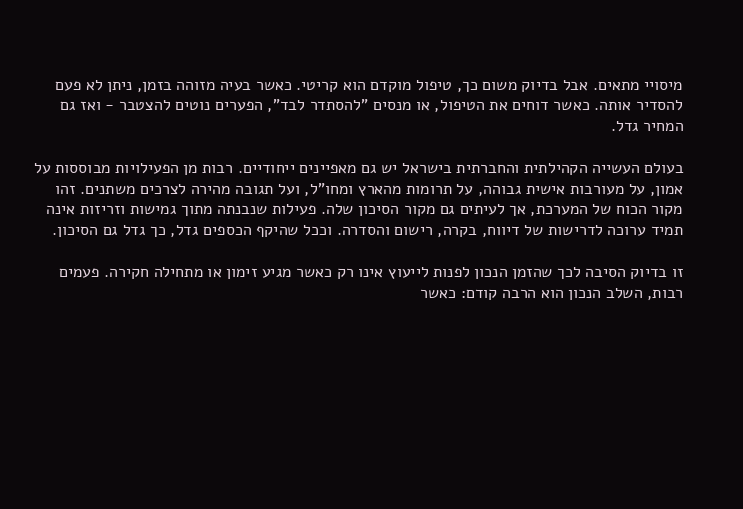מיסויי מתאים. אבל בדיוק משום כך, טיפול מוקדם הוא קריטי. כאשר בעיה מזוהה בזמן, ניתן לא פעם להסדיר אותה. כאשר דוחים את הטיפול, או מנסים "להסתדר לבד", הפערים נוטים להצטבר - ואז גם המחיר גדל.

בעולם העשייה הקהילתית והחברתית בישראל יש גם מאפיינים ייחודיים. רבות מן הפעילויות מבוססות על אמון, על מעורבות אישית גבוהה, על תרומות מהארץ ומחו"ל, ועל תגובה מהירה לצרכים משתנים. זהו מקור הכוח של המערכת, אך לעיתים גם מקור הסיכון שלה. פעילות שנבנתה מתוך גמישות וזריזות אינה תמיד ערוכה לדרישות של דיווח, בקרה, רישום והסדרה. וככל שהיקף הכספים גדל, כך גדל גם הסיכון.

זו בדיוק הסיבה לכך שהזמן הנכון לפנות לייעוץ אינו רק כאשר מגיע זימון או מתחילה חקירה. פעמים רבות, השלב הנכון הוא הרבה קודם: כאשר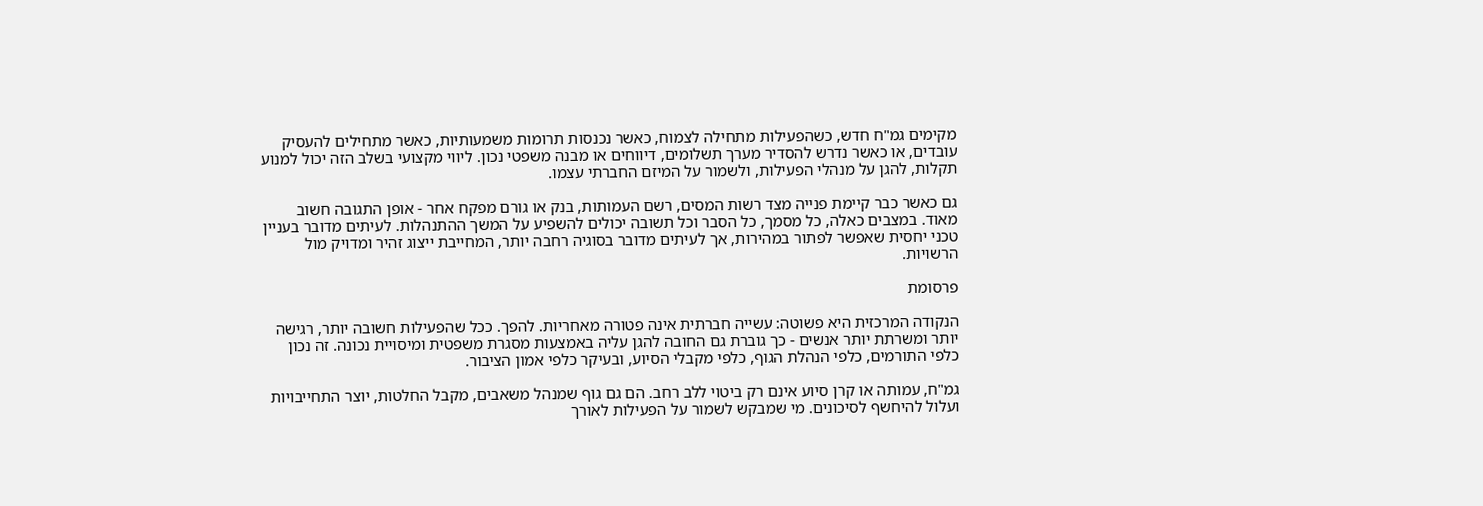מקימים גמ"ח חדש, כשהפעילות מתחילה לצמוח, כאשר נכנסות תרומות משמעותיות, כאשר מתחילים להעסיק עובדים, או כאשר נדרש להסדיר מערך תשלומים, דיווחים או מבנה משפטי נכון. ליווי מקצועי בשלב הזה יכול למנוע תקלות, להגן על מנהלי הפעילות, ולשמור על המיזם החברתי עצמו.

גם כאשר כבר קיימת פנייה מצד רשות המסים, רשם העמותות, בנק או גורם מפקח אחר - אופן התגובה חשוב מאוד. במצבים כאלה, כל מסמך, כל הסבר וכל תשובה יכולים להשפיע על המשך ההתנהלות. לעיתים מדובר בעניין טכני יחסית שאפשר לפתור במהירות, אך לעיתים מדובר בסוגיה רחבה יותר, המחייבת ייצוג זהיר ומדויק מול הרשויות.

פרסומת

הנקודה המרכזית היא פשוטה: עשייה חברתית אינה פטורה מאחריות. להפך. ככל שהפעילות חשובה יותר, רגישה יותר ומשרתת יותר אנשים - כך גוברת גם החובה להגן עליה באמצעות מסגרת משפטית ומיסויית נכונה. זה נכון כלפי התורמים, כלפי הנהלת הגוף, כלפי מקבלי הסיוע, ובעיקר כלפי אמון הציבור.

גמ"ח, עמותה או קרן סיוע אינם רק ביטוי ללב רחב. הם גם גוף שמנהל משאבים, מקבל החלטות, יוצר התחייבויות ועלול להיחשף לסיכונים. מי שמבקש לשמור על הפעילות לאורך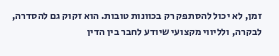זמן, לא יכול להסתפק רק בכוונות טובות. הוא זקוק גם להסדרה, לבקרה, ולליווי מקצועי שיודע לחבר בין הדין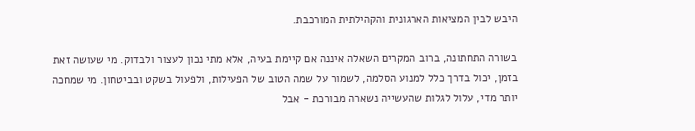היבש לבין המציאות הארגונית והקהילתית המורכבת.

בשורה התחתונה, ברוב המקרים השאלה איננה אם קיימת בעיה, אלא מתי נכון לעצור ולבדוק. מי שעושה זאת בזמן, יכול בדרך כלל למנוע הסלמה, לשמור על שמה הטוב של הפעילות, ולפעול בשקט ובביטחון. מי שמחכה יותר מדי, עלול לגלות שהעשייה נשארה מבורכת - אבל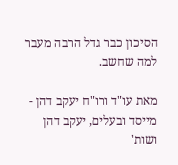הסיכון כבר גדל הרבה מעבר למה שחשב.

מאת עו"ד ורו"ח יעקב דהן - מייסד ובעלים, יעקב דהן ושות'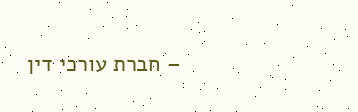– חברת עורכי דין